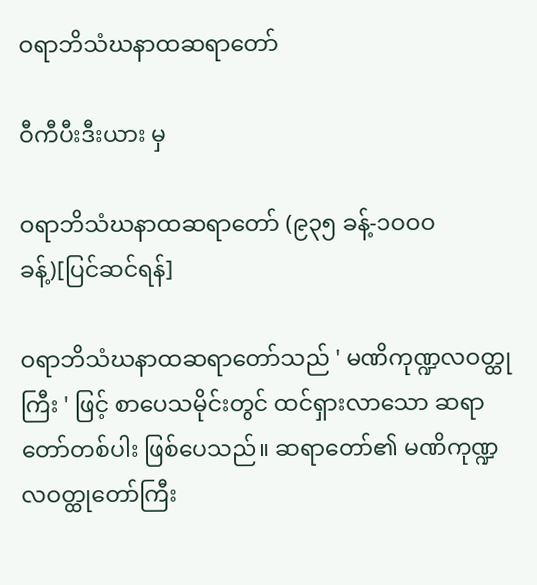ဝရာဘိသံဃနာထဆရာတော်

ဝီကီပီးဒီးယား မှ

ဝရာဘိသံဃနာထဆရာတော် (၉၃၅ ခန့်-၁ဝဝဝ ခန့်)[ပြင်ဆင်ရန်]

ဝရာဘိသံဃနာထဆရာတော်သည် ' မဏိကုဏ္ဍလဝတ္ထုကြီး ' ဖြင့် စာပေသမိုင်းတွင် ထင်ရှားလာသော ဆရာတော်တစ်ပါး ဖြစ်ပေသည်။ ဆရာတော်၏ မဏိကုဏ္ဍလဝတ္ထုတော်ကြီး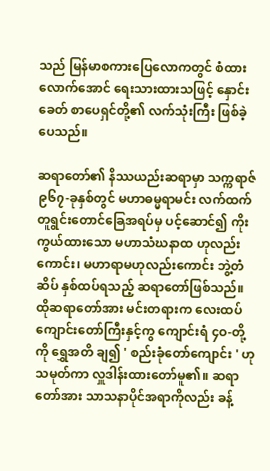သည် မြန်မာစကားပြေလောကတွင် စံထားလောက်အောင် ရေးသားထားသဖြင့် နှောင်းခေတ် စာပေရှင်တို့၏ လက်သုံးကြီး ဖြစ်ခဲ့ပေသည်။

ဆရာတော်၏ နိဿယည်းဆရာမှာ သက္ကရာဇ် ၉၆၇-ခုနှစ်တွင် မဟာဓမ္မရာမင်း လက်ထက် တူရွင်းတောင်ခြေအရပ်မှ ပင့်ဆောင်၍ ကိုးကွယ်ထားသော မဟာသံဃနာထ ဟုလည်းကောင်း၊ မဟာရာမဟုလည်းကောင်း ဘွဲ့တံဆိပ် နှစ်ထပ်ရသည့် ဆရာတော်ဖြစ်သည်။ ထိုဆရာတော်အား မင်းတရားက လေးထပ်ကျောင်းတော်ကြီးနှင့်ကွ ကျောင်းရံ ၄ဝ-တို့ကို ရွှေအတိ ချ၍ ' စည်းခုံတော်ကျောင်း ' ဟု သမုတ်ကာ လှူဒါန်းထားတော်မူ၏။ ဆရာတော်အား သာသနာပိုင်အရာကိုလည်း ခန့်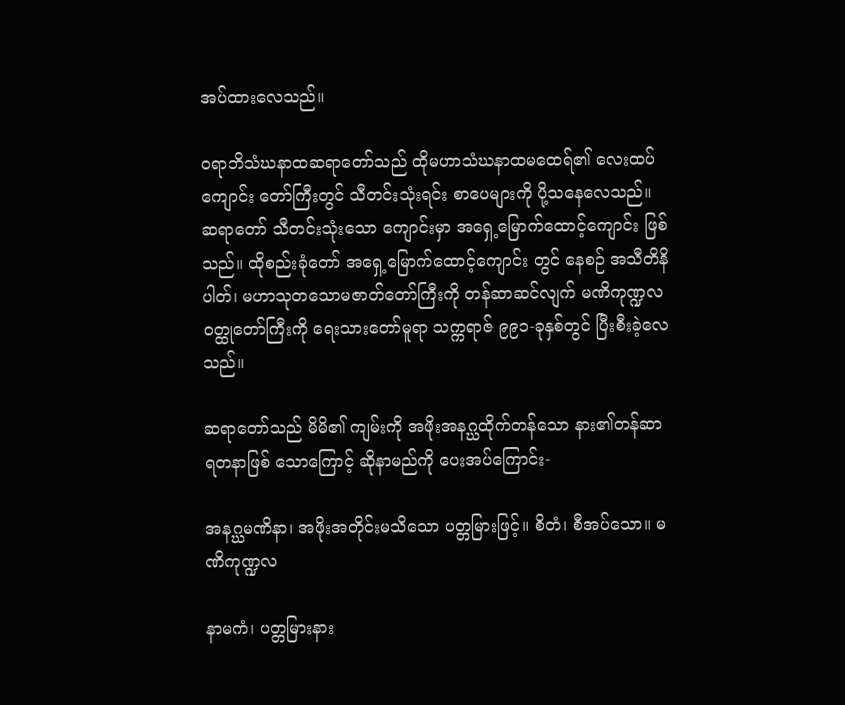အပ်ထားလေသည်။

ဝရာဘိသံဃနာထဆရာတော်သည် ထိုမဟာသံဃနာထမထေရ်၏ လေးထပ်ကျောင်း တော်ကြီးတွင် သီတင်းသုံးရင်း စာပေများကို ပို့သနေလေသည်။ ဆရာတော် သီတင်းသုံးသော ကျောင်းမှာ အရှေ့မြောက်ထောင့်ကျောင်း ဖြစ်သည်။ ထိုစည်းခုံတော် အရှေ့မြောက်ထောင့်ကျောင်း တွင် နေစဉ် အသီတိနိပါတ်၊ မဟာသုတသောမဇာတ်တော်ကြီးကို တန်ဆာဆင်လျက် မဏိကုဏ္ဍလ ဝတ္ထုတော်ကြီးကို ရေးသားတော်မူရာ သက္ကရာဇ် ၉၉၁-ခုနှစ်တွင် ပြီးစီးခဲ့လေသည်။

ဆရာတော်သည် မိမိ၏ ကျမ်းကို အဖိုးအနဂ္ဃထိုက်တန်သော နား၏တန်ဆာ ရတနာဖြစ် သောကြောင့် ဆိုနာမည်ကို ပေးအပ်ကြောင်း-

အနဂ္ဃမဏိနာ၊ အဖိုးအတိုင်းမသိသော ပတ္တမြားဖြင့်။ စိတံ၊ စီအပ်သော။ မဏိကုဏ္ဍလ

နာမကံ၊ ပတ္တမြားနား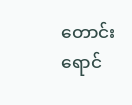တောင်း ရောင်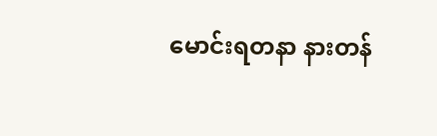မောင်းရတနာ နားတန်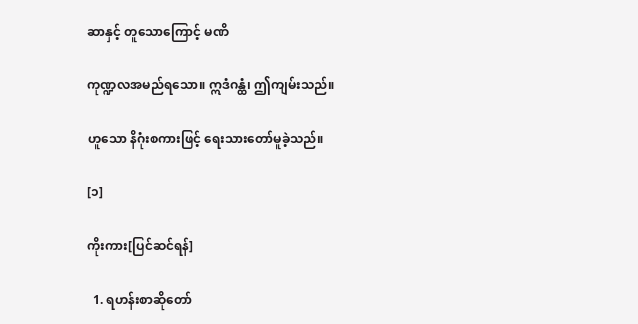ဆာနှင့် တူသောကြောင့် မဏိ

ကုဏ္ဍလအမည်ရသော။ ဣဒံဂန္ထံ၊ ဤကျမ်းသည်။

ဟူသော နိဂုံးစကားဖြင့် ရေးသားတော်မူခဲ့သည်။

[၁]

ကိုးကား[ပြင်ဆင်ရန်]

  1. ရဟန်းစာဆိုတော်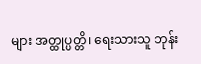များ အတ္ထုပ္ပတ္တိ၊ ရေးသားသူ ဘုန်း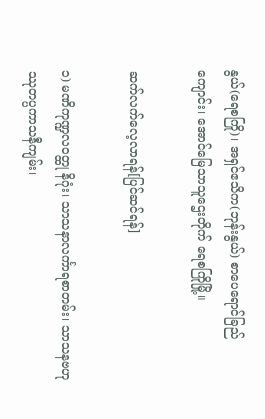နွယ်(ရေစကြို)၊ အရှင်ဧသိက(ဘုန်းနွယ်) စာပေရောင်ခြည်ကျောင်း၊ အောင်မြေသာသူဌေးတိုက် ရေစကြိုမြို့။

ဆက်လက်လေ့လာရန်[ပြင်ဆင်ရန်]

၁) မဏိကုဏ္ဍလဝတ္ထု နိဂုံး၊ သာသနာလင်္ကာရစာတမ်း၊ သာသနဗဟုဿုတပ္ပကာသနီကျမ်း၊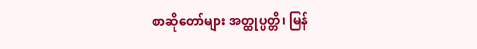စာဆိုတော်များ အတ္ထုပ္ပတ္တိ၊ မြန်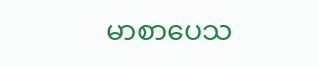မာစာပေသ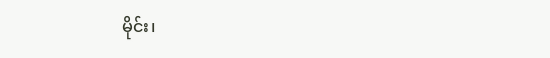မိုင်း၊